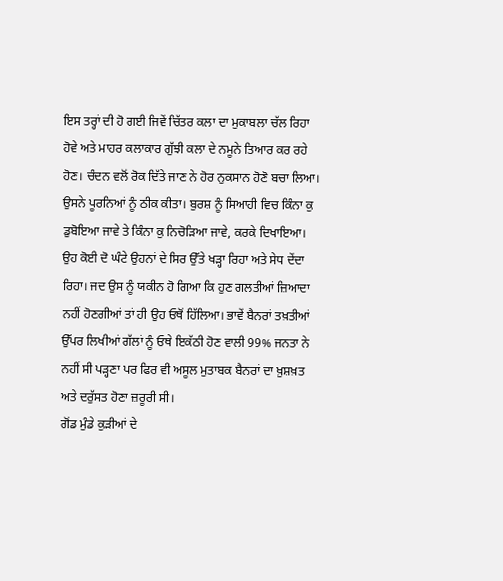ਇਸ ਤਰ੍ਹਾਂ ਦੀ ਹੋ ਗਈ ਜਿਵੇਂ ਚਿੱਤਰ ਕਲਾ ਦਾ ਮੁਕਾਬਲਾ ਚੱਲ ਰਿਹਾ ਹੋਵੇ ਅਤੇ ਮਾਹਰ ਕਲਾਕਾਰ ਗੁੱਝੀ ਕਲਾ ਦੇ ਨਮੂਨੇ ਤਿਆਰ ਕਰ ਰਹੇ ਹੋਣ। ਚੰਦਨ ਵਲੋਂ ਰੋਕ ਦਿੱਤੇ ਜਾਣ ਨੇ ਹੋਰ ਨੁਕਸਾਨ ਹੋਣੋ ਬਚਾ ਲਿਆ। ਉਸਨੇ ਪੂਰਨਿਆਂ ਨੂੰ ਠੀਕ ਕੀਤਾ। ਬੁਰਸ਼ ਨੂੰ ਸਿਆਹੀ ਵਿਚ ਕਿੰਨਾ ਕੁ ਡੁਬੋਇਆ ਜਾਵੇ ਤੇ ਕਿੰਨਾ ਕੁ ਨਿਚੋੜਿਆ ਜਾਵੇ, ਕਰਕੇ ਦਿਖਾਇਆ। ਉਹ ਕੋਈ ਦੋ ਘੰਟੇ ਉਹਨਾਂ ਦੇ ਸਿਰ ਉੱਤੇ ਖੜ੍ਹਾ ਰਿਹਾ ਅਤੇ ਸੇਧ ਦੇਂਦਾ ਰਿਹਾ। ਜਦ ਉਸ ਨੂੰ ਯਕੀਨ ਹੋ ਗਿਆ ਕਿ ਹੁਣ ਗਲਤੀਆਂ ਜ਼ਿਆਦਾ ਨਹੀਂ ਹੋਣਗੀਆਂ ਤਾਂ ਹੀ ਉਹ ਓਥੋਂ ਹਿੱਲਿਆ। ਭਾਵੇਂ ਬੈਨਰਾਂ ਤਖ਼ਤੀਆਂ ਉੱਪਰ ਲਿਖੀਆਂ ਗੱਲਾਂ ਨੂੰ ਓਥੇ ਇਕੱਠੀ ਹੋਣ ਵਾਲੀ 99% ਜਨਤਾ ਨੇ ਨਹੀਂ ਸੀ ਪੜ੍ਹਣਾ ਪਰ ਫਿਰ ਵੀ ਅਸੂਲ ਮੁਤਾਬਕ ਬੈਨਰਾਂ ਦਾ ਖ਼ੁਸ਼ਖ਼ਤ ਅਤੇ ਦਰੁੱਸਤ ਹੋਣਾ ਜ਼ਰੂਰੀ ਸੀ।
ਗੋਂਡ ਮੁੰਡੇ ਕੁੜੀਆਂ ਦੇ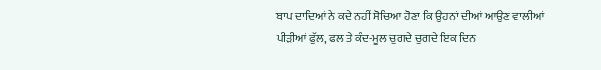ਬਾਪ ਦਾਦਿਆਂ ਨੇ ਕਦੇ ਨਹੀਂ ਸੋਚਿਆ ਹੋਣਾ ਕਿ ਉਹਨਾਂ ਦੀਆਂ ਆਉਣ ਵਾਲੀਆਂ ਪੀੜੀਆਂ ਫੁੱਲ, ਫਲ ਤੇ ਕੰਦ-ਮੂਲ ਚੁਗਦੇ ਚੁਗਦੇ ਇਕ ਦਿਨ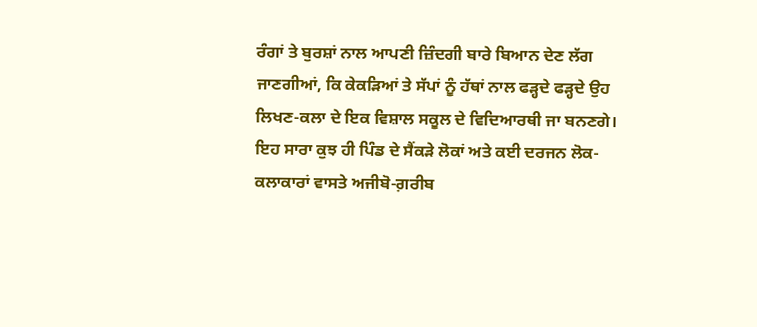ਰੰਗਾਂ ਤੇ ਬੁਰਸ਼ਾਂ ਨਾਲ ਆਪਣੀ ਜ਼ਿੰਦਗੀ ਬਾਰੇ ਬਿਆਨ ਦੇਣ ਲੱਗ ਜਾਣਗੀਆਂ, ਕਿ ਕੇਕੜਿਆਂ ਤੇ ਸੱਪਾਂ ਨੂੰ ਹੱਥਾਂ ਨਾਲ ਫੜ੍ਹਦੇ ਫੜ੍ਹਦੇ ਉਹ ਲਿਖਣ-ਕਲਾ ਦੇ ਇਕ ਵਿਸ਼ਾਲ ਸਕੂਲ ਦੇ ਵਿਦਿਆਰਥੀ ਜਾ ਬਨਣਗੇ। ਇਹ ਸਾਰਾ ਕੁਝ ਹੀ ਪਿੰਡ ਦੇ ਸੈਂਕੜੇ ਲੋਕਾਂ ਅਤੇ ਕਈ ਦਰਜਨ ਲੋਕ-ਕਲਾਕਾਰਾਂ ਵਾਸਤੇ ਅਜੀਬੋ-ਗ਼ਰੀਬ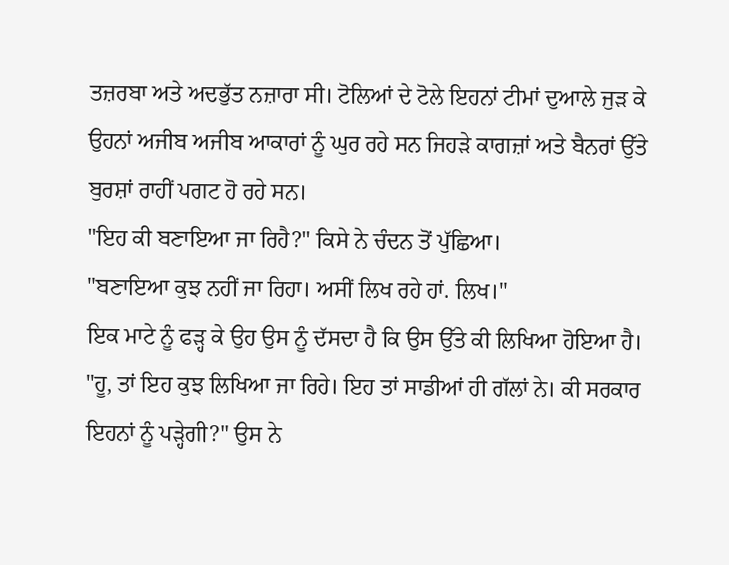ਤਜ਼ਰਬਾ ਅਤੇ ਅਦਭੁੱਤ ਨਜ਼ਾਰਾ ਸੀ। ਟੋਲਿਆਂ ਦੇ ਟੋਲੇ ਇਹਨਾਂ ਟੀਮਾਂ ਦੁਆਲੇ ਜੁੜ ਕੇ ਉਹਨਾਂ ਅਜੀਬ ਅਜੀਬ ਆਕਾਰਾਂ ਨੂੰ ਘੁਰ ਰਹੇ ਸਨ ਜਿਹੜੇ ਕਾਗਜ਼ਾਂ ਅਤੇ ਬੈਨਰਾਂ ਉੱਤੇ ਬੁਰਸ਼ਾਂ ਰਾਹੀਂ ਪਗਟ ਹੋ ਰਹੇ ਸਨ।
"ਇਹ ਕੀ ਬਣਾਇਆ ਜਾ ਰਿਹੈ?" ਕਿਸੇ ਨੇ ਚੰਦਨ ਤੋਂ ਪੁੱਛਿਆ।
"ਬਣਾਇਆ ਕੁਝ ਨਹੀਂ ਜਾ ਰਿਹਾ। ਅਸੀਂ ਲਿਖ ਰਹੇ ਹਾਂ. ਲਿਖ।"
ਇਕ ਮਾਟੇ ਨੂੰ ਫੜ੍ਹ ਕੇ ਉਹ ਉਸ ਨੂੰ ਦੱਸਦਾ ਹੈ ਕਿ ਉਸ ਉੱਤੇ ਕੀ ਲਿਖਿਆ ਹੋਇਆ ਹੈ।
"ਹੂ, ਤਾਂ ਇਹ ਕੁਝ ਲਿਖਿਆ ਜਾ ਰਿਹੇ। ਇਹ ਤਾਂ ਸਾਡੀਆਂ ਹੀ ਗੱਲਾਂ ਨੇ। ਕੀ ਸਰਕਾਰ ਇਹਨਾਂ ਨੂੰ ਪੜ੍ਹੇਗੀ?" ਉਸ ਨੇ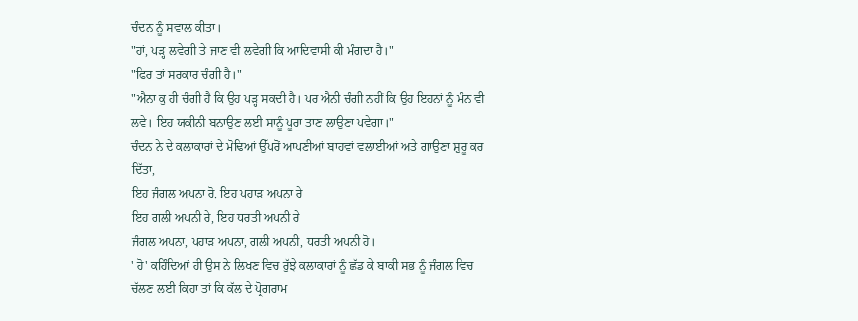ਚੰਦਨ ਨੂੰ ਸਵਾਲ ਕੀਤਾ।
"ਹਾਂ, ਪੜ੍ਹ ਲਵੇਗੀ ਤੇ ਜਾਣ ਵੀ ਲਵੇਗੀ ਕਿ ਆਦਿਵਾਸੀ ਕੀ ਮੰਗਦਾ ਹੈ।"
"ਫਿਰ ਤਾਂ ਸਰਕਾਰ ਚੰਗੀ ਹੈ।"
"ਐਨਾ ਕੁ ਹੀ ਚੰਗੀ ਹੈ ਕਿ ਉਹ ਪੜ੍ਹ ਸਕਦੀ ਹੈ। ਪਰ ਐਨੀ ਚੰਗੀ ਨਹੀਂ ਕਿ ਉਹ ਇਹਨਾਂ ਨੂੰ ਮੰਨ ਵੀ ਲਵੇ। ਇਹ ਯਕੀਨੀ ਬਨਾਉਣ ਲਈ ਸਾਨੂੰ ਪੂਰਾ ਤਾਣ ਲਾਉਣਾ ਪਵੇਗਾ।"
ਚੰਦਨ ਨੇ ਦੇ ਕਲਾਕਾਰਾਂ ਦੇ ਮੋਢਿਆਂ ਉੱਪਰੋਂ ਆਪਣੀਆਂ ਬਾਹਵਾਂ ਵਲਾਈਆਂ ਅਤੇ ਗਾਉਣਾ ਸ਼ੁਰੂ ਕਰ ਦਿੱਤਾ,
ਇਹ ਜੰਗਲ ਅਪਨਾ ਰੋ. ਇਹ ਪਹਾੜ ਅਪਨਾ ਰੇ
ਇਹ ਗਲੀ ਅਪਨੀ ਰੇ, ਇਹ ਧਰਤੀ ਅਪਨੀ ਰੇ
ਜੰਗਲ ਅਪਨਾ, ਪਹਾੜ ਅਪਨਾ, ਗਲੀ ਅਪਨੀ, ਧਰਤੀ ਅਪਨੀ ਹੋ।
' ਹੋ' ਕਹਿੰਦਿਆਂ ਹੀ ਉਸ ਨੇ ਲਿਖਣ ਵਿਚ ਰੁੱਝੇ ਕਲਾਕਾਰਾਂ ਨੂੰ ਛੱਡ ਕੇ ਬਾਕੀ ਸਭ ਨੂੰ ਜੰਗਲ ਵਿਚ ਚੱਲਣ ਲਈ ਕਿਹਾ ਤਾਂ ਕਿ ਕੱਲ ਦੇ ਪ੍ਰੋਗਰਾਮ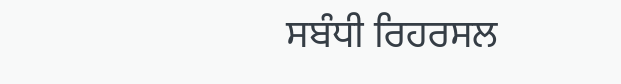ਸਬੰਧੀ ਰਿਹਰਸਲ